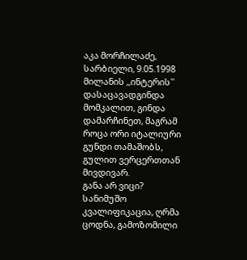აკა მორჩილაძე, სარბიელი, 9.05.1998
მილანის ,,ინტერის'' დასაცავადგინდა მომკალით, გინდა დამარჩინეთ, მაგრამ როცა ორი იტალიური გუნდი თამაშობს, გულით ვერცერთთან მივდივარ.
განა არ ვიცი? სანიმუშო კვალიფიკაცია, ღრმა ცოდნა, გამოზომილი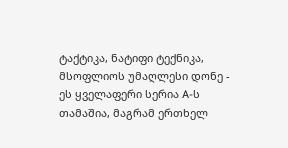ტაქტიკა, ნატიფი ტექნიკა, მსოფლიოს უმაღლესი დონე - ეს ყველაფერი სერია A-ს თამაშია, მაგრამ ერთხელ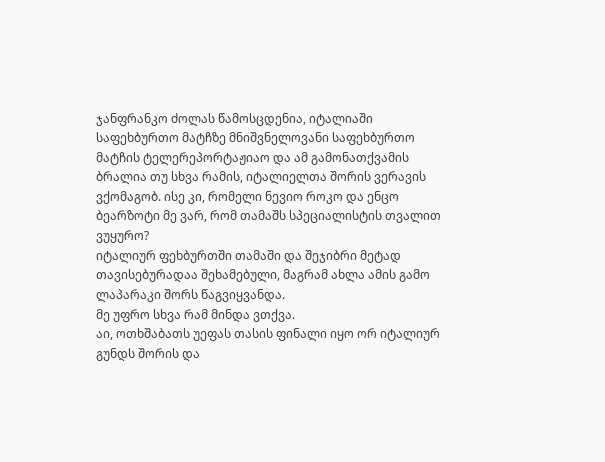ჯანფრანკო ძოლას წამოსცდენია, იტალიაში საფეხბურთო მატჩზე მნიშვნელოვანი საფეხბურთო მატჩის ტელერეპორტაჟიაო და ამ გამონათქვამის ბრალია თუ სხვა რამის, იტალიელთა შორის ვერავის ვქომაგობ. ისე კი, რომელი ნევიო როკო და ენცო ბეარზოტი მე ვარ, რომ თამაშს სპეციალისტის თვალით ვუყურო?
იტალიურ ფეხბურთში თამაში და შეჯიბრი მეტად თავისებურადაა შეხამებული, მაგრამ ახლა ამის გამო ლაპარაკი შორს წაგვიყვანდა.
მე უფრო სხვა რამ მინდა ვთქვა.
აი, ოთხშაბათს უეფას თასის ფინალი იყო ორ იტალიურ გუნდს შორის და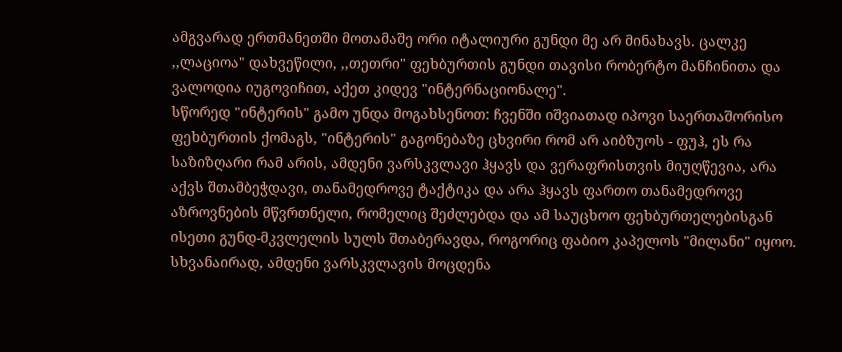ამგვარად ერთმანეთში მოთამაშე ორი იტალიური გუნდი მე არ მინახავს. ცალკე ,,ლაციოა" დახვეწილი, ,,თეთრი" ფეხბურთის გუნდი თავისი რობერტო მანჩინითა და ვალოდია იუგოვიჩით, აქეთ კიდევ "ინტერნაციონალე".
სწორედ "ინტერის" გამო უნდა მოგახსენოთ: ჩვენში იშვიათად იპოვი საერთაშორისო ფეხბურთის ქომაგს, "ინტერის" გაგონებაზე ცხვირი რომ არ აიბზუოს - ფუჰ, ეს რა საზიზღარი რამ არის, ამდენი ვარსკვლავი ჰყავს და ვერაფრისთვის მიუღწევია, არა აქვს შთამბეჭდავი, თანამედროვე ტაქტიკა და არა ჰყავს ფართო თანამედროვე აზროვნების მწვრთნელი, რომელიც შეძლებდა და ამ საუცხოო ფეხბურთელებისგან ისეთი გუნდ-მკვლელის სულს შთაბერავდა, როგორიც ფაბიო კაპელოს "მილანი" იყოო.
სხვანაირად, ამდენი ვარსკვლავის მოცდენა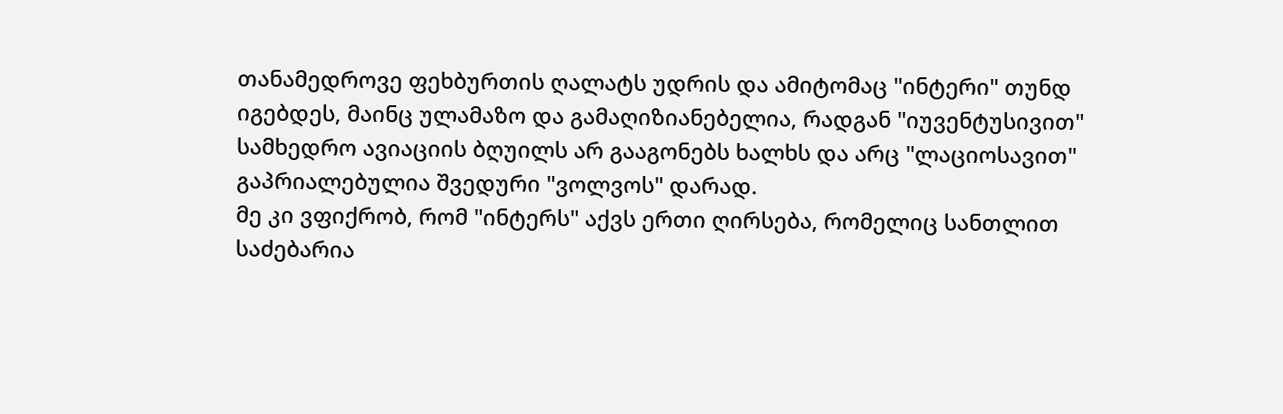თანამედროვე ფეხბურთის ღალატს უდრის და ამიტომაც "ინტერი" თუნდ იგებდეს, მაინც ულამაზო და გამაღიზიანებელია, რადგან "იუვენტუსივით" სამხედრო ავიაციის ბღუილს არ გააგონებს ხალხს და არც "ლაციოსავით" გაპრიალებულია შვედური "ვოლვოს" დარად.
მე კი ვფიქრობ, რომ "ინტერს" აქვს ერთი ღირსება, რომელიც სანთლით საძებარია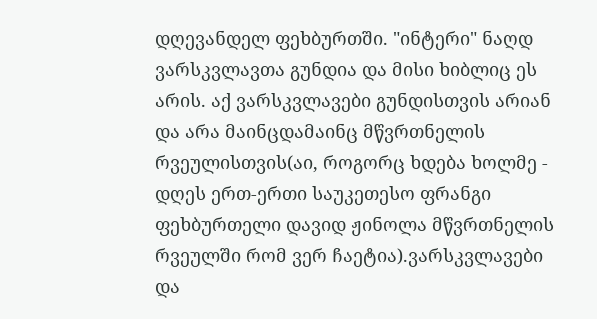დღევანდელ ფეხბურთში. "ინტერი" ნაღდ ვარსკვლავთა გუნდია და მისი ხიბლიც ეს არის. აქ ვარსკვლავები გუნდისთვის არიან და არა მაინცდამაინც მწვრთნელის რვეულისთვის(აი, როგორც ხდება ხოლმე - დღეს ერთ-ერთი საუკეთესო ფრანგი ფეხბურთელი დავიდ ჟინოლა მწვრთნელის რვეულში რომ ვერ ჩაეტია).ვარსკვლავები და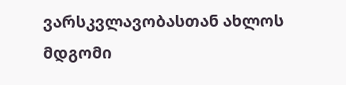ვარსკვლავობასთან ახლოს მდგომი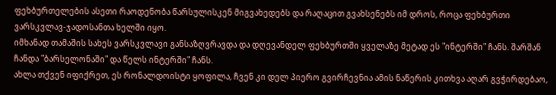ფეხბურთელების ასეთი რაოდენობა წარსულისკენ მიგვახედებს და რაღაცით გვახსენებს იმ დროს, როცა ფეხბურთი ვარსკვლავ-ჯადოსანთა ხელში იყო.
იმხანად თამაშის სახეს ვარსკვლავი განსაზღვრავდა და დღევანდელ ფეხბურთში ყველაზე მეტად ეს "ინტერში" ჩანს. შარშან ჩანდა "ბარსელონაში" და წელს ინტერში" ჩანს.
ახლა თქვენ იფიქრეთ, ეს რონალდოისტი ყოფილა, ჩვენ კი დელ პიერო გვირჩევნია ამის ნაწერის კითხვა აღარ გვჭირდებაო,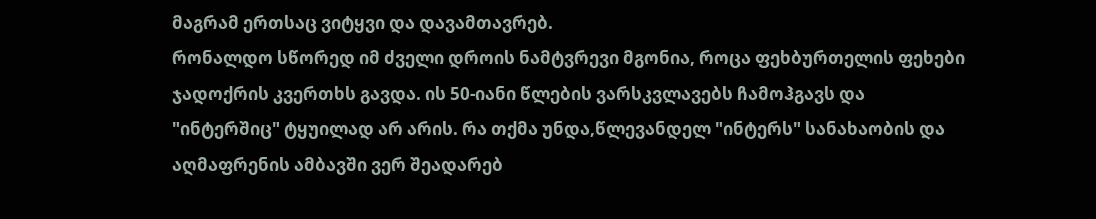მაგრამ ერთსაც ვიტყვი და დავამთავრებ.
რონალდო სწორედ იმ ძველი დროის ნამტვრევი მგონია, როცა ფეხბურთელის ფეხები ჯადოქრის კვერთხს გავდა. ის 50-იანი წლების ვარსკვლავებს ჩამოჰგავს და "ინტერშიც" ტყუილად არ არის. რა თქმა უნდა,წლევანდელ "ინტერს" სანახაობის და აღმაფრენის ამბავში ვერ შეადარებ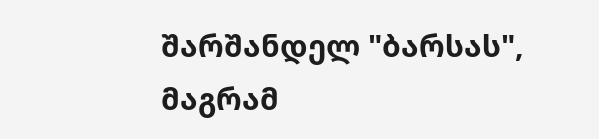შარშანდელ "ბარსას", მაგრამ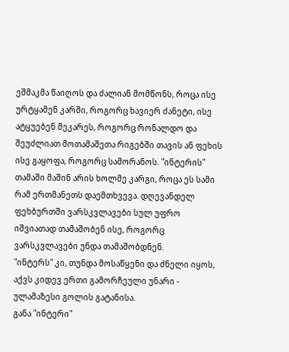ეშმაკმა წაიღოს და ძალიან მომწონს, როცა ისე ურტყამენ კარში, როგორც ხავიერ ძანეტი, ისე ატყუებენ მეკარეს, როგორც რონალდო და შეუძლიათ მოთამაშეთა რიგებში თავის ან ფეხის ისე გაყოფა, როგორც სამორანოს. "ინტერის" თამაში მაშინ არის ხოლმე კარგი, როცა ეს სამი რამ ერთმანეთს დაემთხვევა. დღევანდელ ფეხბურთში ვარსკვლავები სულ უფრო იშვიათად თამაშობენ ისე, როგორც ვარსკვლავები უნდა თამაშობდნენ.
"ინტერს" კი, თუნდა მოსაწყენი და ძნელი იყოს, აქვს კიდევ ერთი გამორჩეული უნარი - ულამაზესი გოლის გატანისა.
განა "ინტერი"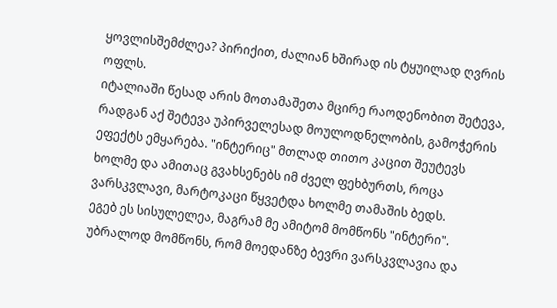ყოვლისშემძლეა? პირიქით, ძალიან ხშირად ის ტყუილად ღვრის ოფლს.
იტალიაში წესად არის მოთამაშეთა მცირე რაოდენობით შეტევა, რადგან აქ შეტევა უპირველესად მოულოდნელობის, გამოჭერის ეფექტს ემყარება. "ინტერიც" მთლად თითო კაცით შეუტევს ხოლმე და ამითაც გვახსენებს იმ ძველ ფეხბურთს, როცა ვარსკვლავი, მარტოკაცი წყვეტდა ხოლმე თამაშის ბედს.
ეგებ ეს სისულელეა, მაგრამ მე ამიტომ მომწონს "ინტერი".
უბრალოდ მომწონს, რომ მოედანზე ბევრი ვარსკვლავია და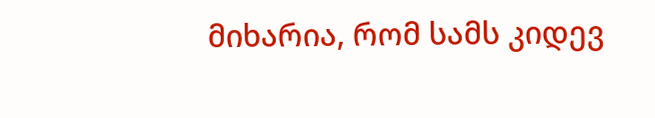მიხარია, რომ სამს კიდევ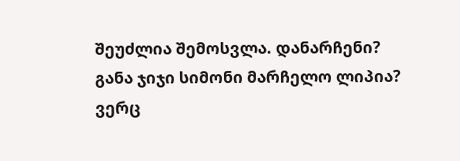შეუძლია შემოსვლა. დანარჩენი?
განა ჯიჯი სიმონი მარჩელო ლიპია? ვერც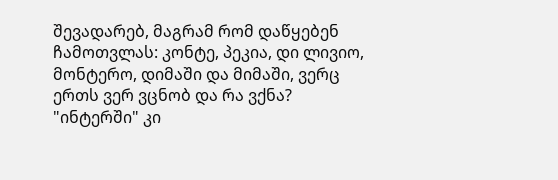შევადარებ, მაგრამ რომ დაწყებენ ჩამოთვლას: კონტე, პეკია, დი ლივიო, მონტერო, დიმაში და მიმაში, ვერც ერთს ვერ ვცნობ და რა ვქნა? "ინტერში" კი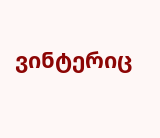ვინტერიც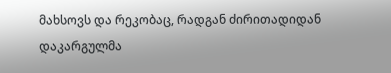მახსოვს და რეკობაც, რადგან ძირითადიდან დაკარგულმა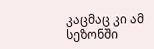კაცმაც კი ამ სეზონში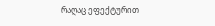რაღაც ეფექტურით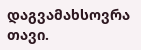დაგვამახსოვრა თავი.